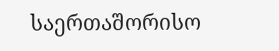საერთაშორისო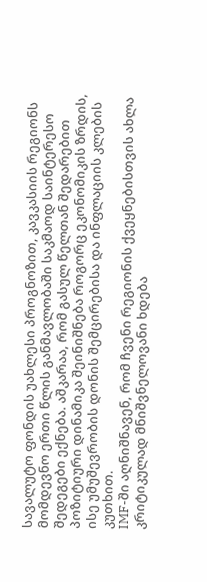სავალუტო ფონდის უახლესი პროგნოზით, კავკასიის რეგიონს მომდევნო ერთი წლის განმავლობაში საკმაოდ საინტერესო შედეგები ექნება. აშკარაა, რომ გასულ წელთან შედარებით პოზიტიური დინამიკა შეინიშნება როგორც ეკონომიკის ზრდის, ისე უმუშევრობის დონის შემცირებისა და ინფლაციის კლების კუთხით.
IMF-ში აღნიშნავენ, რომ ჩვენი რეგიონის ქვეყნებისთვის ახლა კრიტიკულად მნიშვნელოვანი ხდება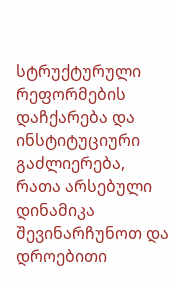სტრუქტურული რეფორმების დაჩქარება და ინსტიტუციური გაძლიერება, რათა არსებული დინამიკა შევინარჩუნოთ და დროებითი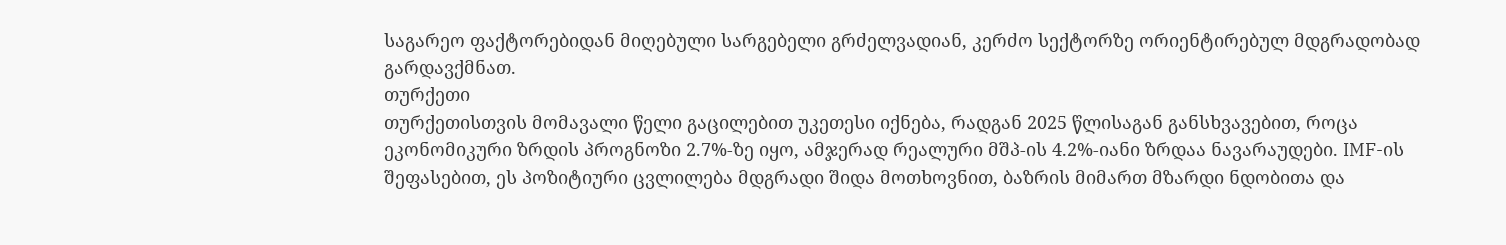საგარეო ფაქტორებიდან მიღებული სარგებელი გრძელვადიან, კერძო სექტორზე ორიენტირებულ მდგრადობად გარდავქმნათ.
თურქეთი
თურქეთისთვის მომავალი წელი გაცილებით უკეთესი იქნება, რადგან 2025 წლისაგან განსხვავებით, როცა ეკონომიკური ზრდის პროგნოზი 2.7%-ზე იყო, ამჯერად რეალური მშპ-ის 4.2%-იანი ზრდაა ნავარაუდები. IMF-ის შეფასებით, ეს პოზიტიური ცვლილება მდგრადი შიდა მოთხოვნით, ბაზრის მიმართ მზარდი ნდობითა და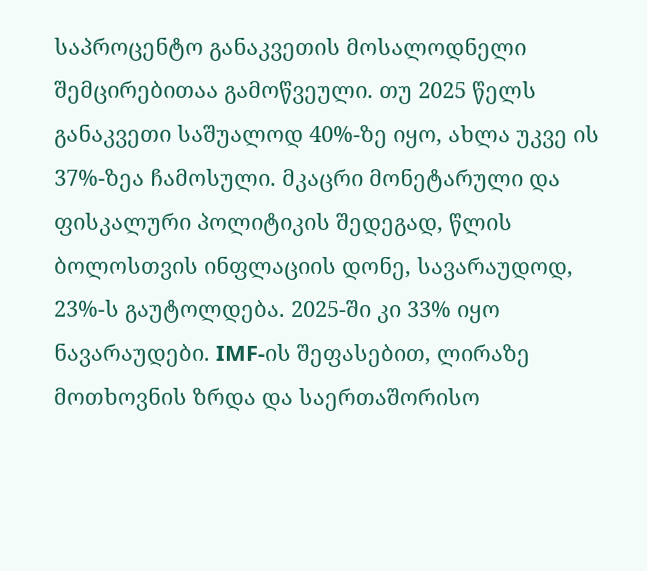საპროცენტო განაკვეთის მოსალოდნელი შემცირებითაა გამოწვეული. თუ 2025 წელს განაკვეთი საშუალოდ 40%-ზე იყო, ახლა უკვე ის 37%-ზეა ჩამოსული. მკაცრი მონეტარული და ფისკალური პოლიტიკის შედეგად, წლის ბოლოსთვის ინფლაციის დონე, სავარაუდოდ, 23%-ს გაუტოლდება. 2025-ში კი 33% იყო ნავარაუდები. IMF-ის შეფასებით, ლირაზე მოთხოვნის ზრდა და საერთაშორისო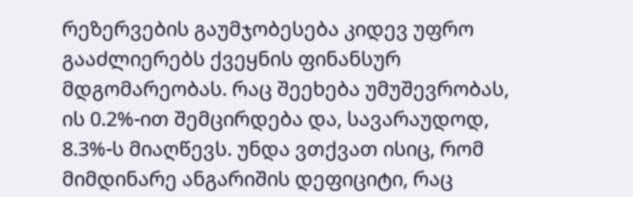რეზერვების გაუმჯობესება კიდევ უფრო გააძლიერებს ქვეყნის ფინანსურ მდგომარეობას. რაც შეეხება უმუშევრობას, ის 0.2%-ით შემცირდება და, სავარაუდოდ, 8.3%-ს მიაღწევს. უნდა ვთქვათ ისიც, რომ მიმდინარე ანგარიშის დეფიციტი, რაც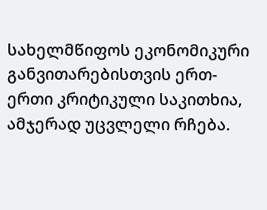სახელმწიფოს ეკონომიკური განვითარებისთვის ერთ-ერთი კრიტიკული საკითხია, ამჯერად უცვლელი რჩება.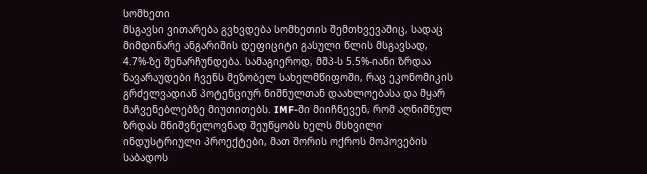სომხეთი
მსგავსი ვითარება გვხვდება სომხეთის შემთხვევაშიც, სადაც მიმდინარე ანგარიშის დეფიციტი გასული წლის მსგავსად, 4.7%-ზე შენარჩუნდება. სამაგიეროდ, მშპ-ს 5.5%-იანი ზრდაა ნავარაუდები ჩვენს მეზობელ სახელმწიფოში, რაც ეკონომიკის გრძელვადიან პოტენციურ ნიშნულთან დაახლოებასა და მყარ მაჩვენებლებზე მიუთითებს. IMF-ში მიიჩნევენ, რომ აღნიშნულ ზრდას მნიშვნელოვნად შეუწყობს ხელს მსხვილი ინდუსტრიული პროექტები, მათ შორის ოქროს მოპოვების საბადოს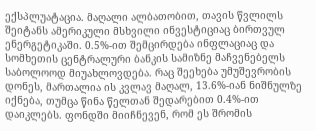ექსპლუატაცია. მაღალი ალბათობით, თავის წვლილს შეიტანს ამერიკული მსხვილი ინვესტიციაც ბირთვულ ენერგეტიკაში. 0.5%-ით შემცირდება ინფლაციაც და სომხეთის ცენტრალური ბანკის სამიზნე მაჩვენებელს საბოლოოდ მიუახლოვდება. რაც შეეხება უმუშევრობის დონეს, მართალია ის კვლავ მაღალ, 13.6%-იან ნიშნულზე იქნება, თუმცა წინა წელთან შედარებით 0.4%-ით დაიკლებს. ფონდში მიიჩნევენ, რომ ეს შრომის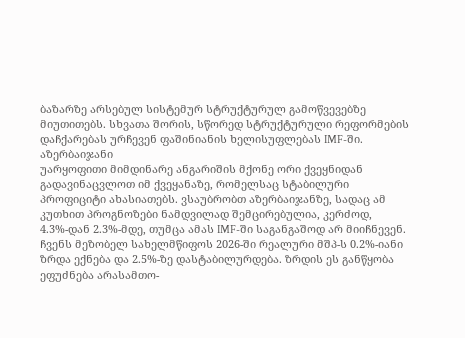ბაზარზე არსებულ სისტემურ სტრუქტურულ გამოწვევებზე მიუთითებს. სხვათა შორის, სწორედ სტრუქტურული რეფორმების დაჩქარებას ურჩევენ ფაშინიანის ხელისუფლებას IMF-ში.
აზერბაიჯანი
უარყოფითი მიმდინარე ანგარიშის მქონე ორი ქვეყნიდან გადავინაცვლოთ იმ ქვეყანაზე, რომელსაც სტაბილური პროფიციტი ახასიათებს. ვსაუბრობთ აზერბაიჯანზე, სადაც ამ კუთხით პროგნოზები ნამდვილად შემცირებულია, კერძოდ, 4.3%-დან 2.3%-მდე, თუმცა ამას IMF-ში საგანგაშოდ არ მიიჩნევენ. ჩვენს მეზობელ სახელმწიფოს 2026-ში რეალური მშპ-ს 0.2%-იანი ზრდა ექნება და 2.5%-ზე დასტაბილურდება. ზრდის ეს განწყობა ეფუძნება არასამთო-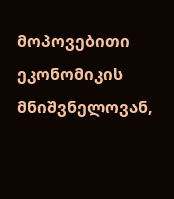მოპოვებითი ეკონომიკის მნიშვნელოვან,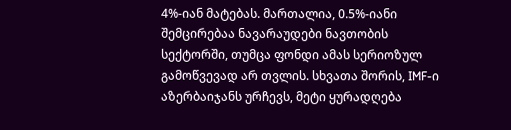4%-იან მატებას. მართალია, 0.5%-იანი შემცირებაა ნავარაუდები ნავთობის სექტორში, თუმცა ფონდი ამას სერიოზულ გამოწვევად არ თვლის. სხვათა შორის, IMF-ი აზერბაიჯანს ურჩევს, მეტი ყურადღება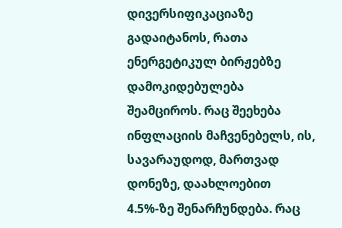დივერსიფიკაციაზე გადაიტანოს, რათა ენერგეტიკულ ბირჟებზე დამოკიდებულება შეამციროს. რაც შეეხება ინფლაციის მაჩვენებელს, ის, სავარაუდოდ, მართვად დონეზე, დაახლოებით 4.5%-ზე შენარჩუნდება. რაც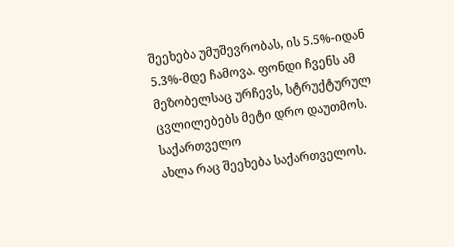შეეხება უმუშევრობას, ის 5.5%-იდან 5.3%-მდე ჩამოვა. ფონდი ჩვენს ამ მეზობელსაც ურჩევს, სტრუქტურულ ცვლილებებს მეტი დრო დაუთმოს.
საქართველო
ახლა რაც შეეხება საქართველოს.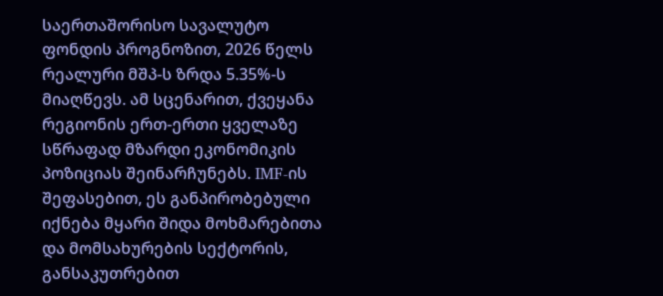საერთაშორისო სავალუტო ფონდის პროგნოზით, 2026 წელს რეალური მშპ-ს ზრდა 5.35%-ს მიაღწევს. ამ სცენარით, ქვეყანა რეგიონის ერთ-ერთი ყველაზე სწრაფად მზარდი ეკონომიკის პოზიციას შეინარჩუნებს. IMF-ის შეფასებით, ეს განპირობებული იქნება მყარი შიდა მოხმარებითა და მომსახურების სექტორის, განსაკუთრებით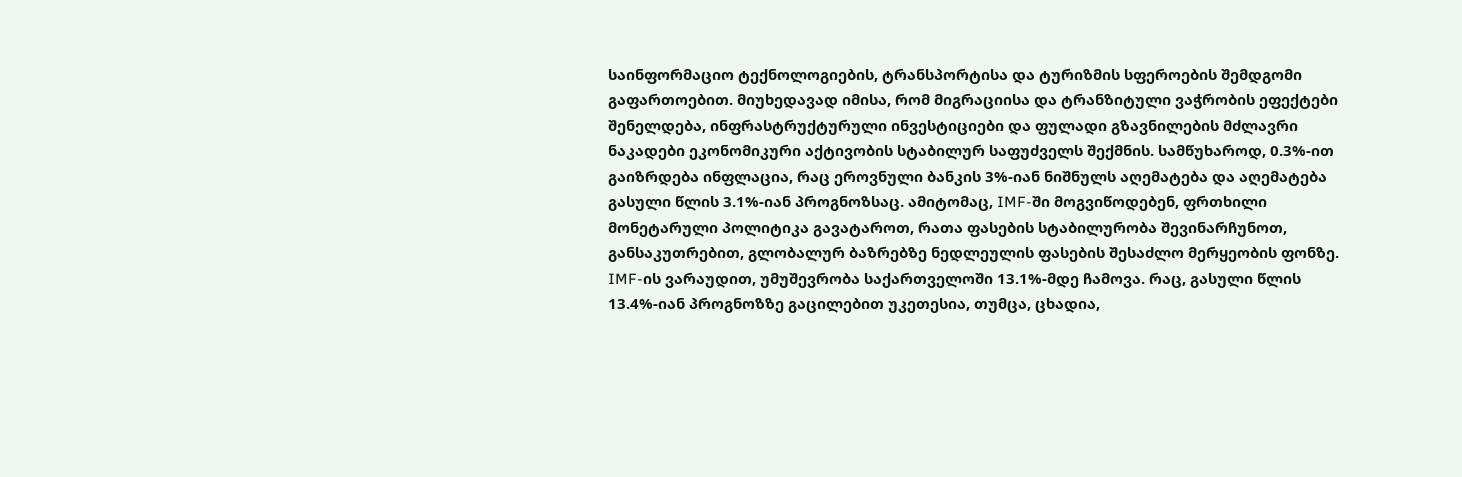საინფორმაციო ტექნოლოგიების, ტრანსპორტისა და ტურიზმის სფეროების შემდგომი გაფართოებით. მიუხედავად იმისა, რომ მიგრაციისა და ტრანზიტული ვაჭრობის ეფექტები შენელდება, ინფრასტრუქტურული ინვესტიციები და ფულადი გზავნილების მძლავრი ნაკადები ეკონომიკური აქტივობის სტაბილურ საფუძველს შექმნის. სამწუხაროდ, 0.3%-ით გაიზრდება ინფლაცია, რაც ეროვნული ბანკის 3%-იან ნიშნულს აღემატება და აღემატება გასული წლის 3.1%-იან პროგნოზსაც. ამიტომაც, IMF-ში მოგვიწოდებენ, ფრთხილი მონეტარული პოლიტიკა გავატაროთ, რათა ფასების სტაბილურობა შევინარჩუნოთ, განსაკუთრებით, გლობალურ ბაზრებზე ნედლეულის ფასების შესაძლო მერყეობის ფონზე. IMF-ის ვარაუდით, უმუშევრობა საქართველოში 13.1%-მდე ჩამოვა. რაც, გასული წლის 13.4%-იან პროგნოზზე გაცილებით უკეთესია, თუმცა, ცხადია,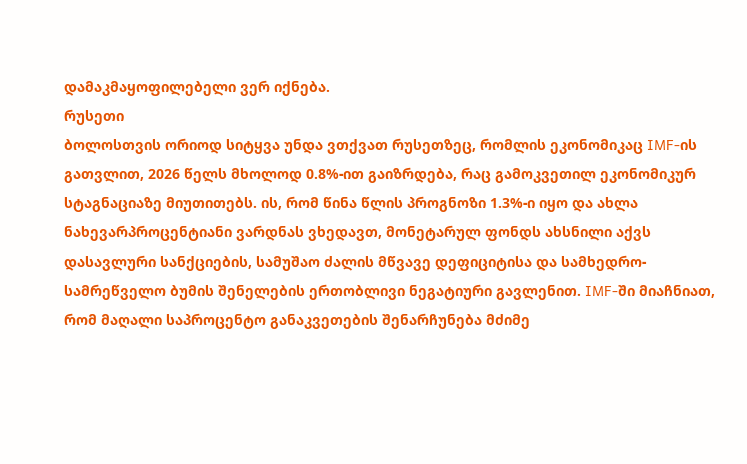დამაკმაყოფილებელი ვერ იქნება.
რუსეთი
ბოლოსთვის ორიოდ სიტყვა უნდა ვთქვათ რუსეთზეც, რომლის ეკონომიკაც IMF-ის გათვლით, 2026 წელს მხოლოდ 0.8%-ით გაიზრდება, რაც გამოკვეთილ ეკონომიკურ სტაგნაციაზე მიუთითებს. ის, რომ წინა წლის პროგნოზი 1.3%-ი იყო და ახლა ნახევარპროცენტიანი ვარდნას ვხედავთ, მონეტარულ ფონდს ახსნილი აქვს დასავლური სანქციების, სამუშაო ძალის მწვავე დეფიციტისა და სამხედრო-სამრეწველო ბუმის შენელების ერთობლივი ნეგატიური გავლენით. IMF-ში მიაჩნიათ, რომ მაღალი საპროცენტო განაკვეთების შენარჩუნება მძიმე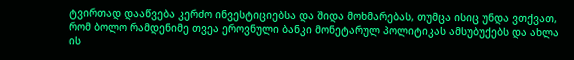ტვირთად დააწვება კერძო ინვესტიციებსა და შიდა მოხმარებას, თუმცა ისიც უნდა ვთქვათ, რომ ბოლო რამდენიმე თვეა ეროვნული ბანკი მონეტარულ პოლიტიკას ამსუბუქებს და ახლა ის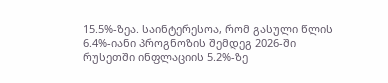15.5%-ზეა. საინტერესოა, რომ გასული წლის 6.4%-იანი პროგნოზის შემდეგ 2026-ში რუსეთში ინფლაციის 5.2%-ზე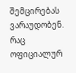შემცირებას ვარაუდობენ. რაც ოფიციალურ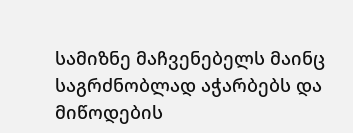სამიზნე მაჩვენებელს მაინც საგრძნობლად აჭარბებს და მიწოდების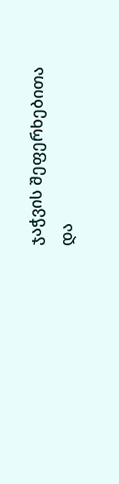ჯაჭვის შეფერხებითა და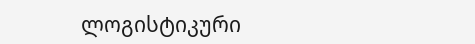ლოგისტიკური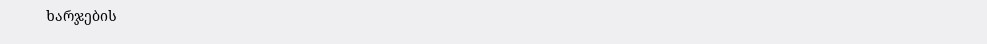ხარჯების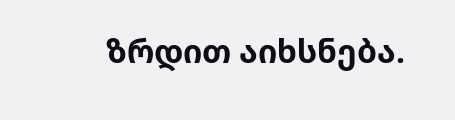ზრდით აიხსნება.